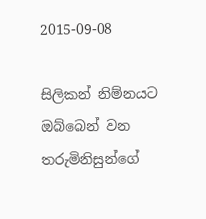2015-09-08

සිලිකන් නිම්නයට ඔබ්බෙන් වන තරුමිනිසුන්ගේ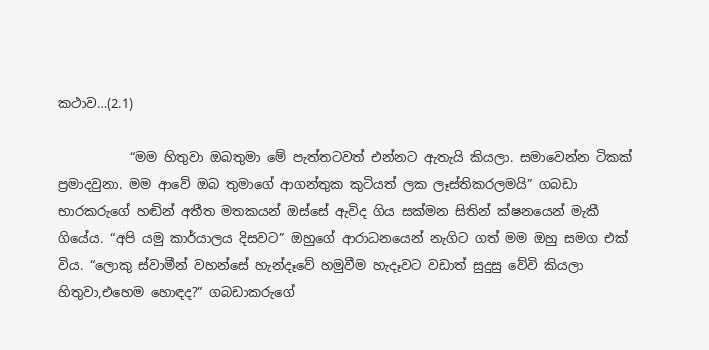කථාව…(2.1)

           “මම හිතුවා ඔබතුමා මේ පැත්තටවත් එන්නට ඇතැයි කියලා. සමාවෙන්න ටිකක් ප්‍රමාදවුනා. මම ආවේ ඔබ තුමාගේ ආගන්තුක කුටියත් ලක ලෑස්තිකරලමයි” ගබඩා භාරකරුගේ හඬින් අතීත මතකයන් ඔස්සේ ඇවිද ගිය සක්මන සිතින් ක්ෂනයෙන් මැකී ගියේය. “අපි යමු කාර්යාලය දිසවට” ඔහුගේ ආරාධනයෙන් නැගිට ගත් මම ඔහු සමග එක් විය. “ලොකු ස්වාමීන් වහන්සේ හැන්දෑවේ හමුවීම හැදෑවට වඩාත් සුදුසු වේවි කියලා හිතුවා,එහෙම හොඳද?” ගබඩාකරුගේ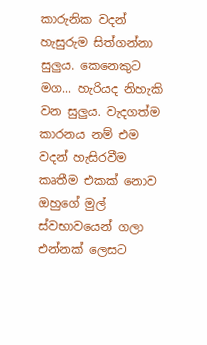කාරුනික වදන් හැසුරුම සිත්ගන්නා සුලුය. කෙනෙකුට මග... හැරියද නිහැකි වන සුලුය. වැදගත්ම කාරනය නම් එම වදන් හැසිරවීම කෘතීම එකක් නොව ඔහුගේ මුල් ස්වභාවයෙන් ගලා එන්නක් ලෙසට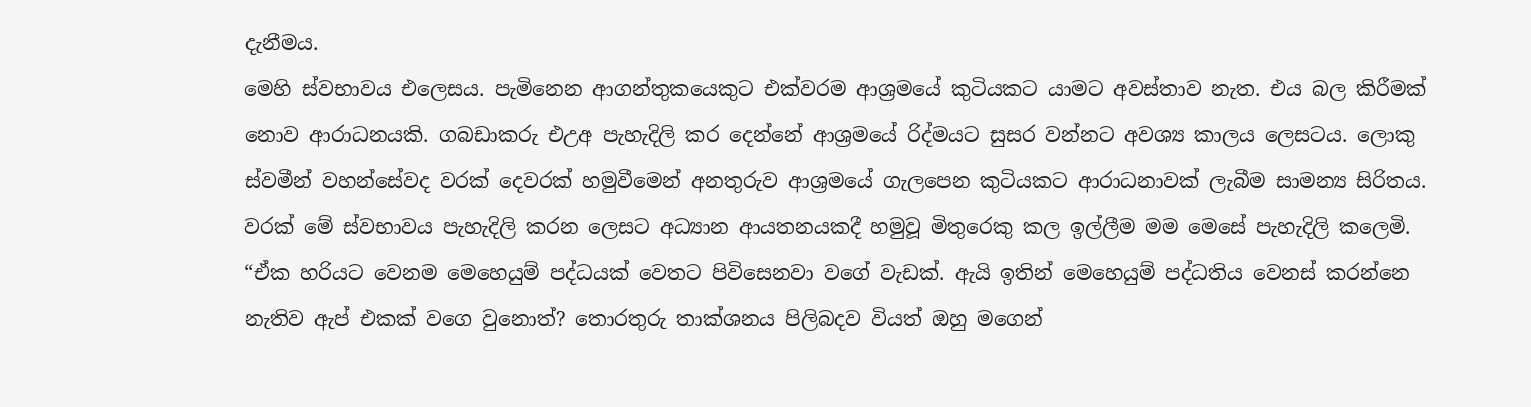දැනීමය.
මෙහි ස්වභාවය එලෙසය. පැමිනෙන ආගන්තුකයෙකුට එක්වරම ආශ්‍රමයේ කුටියකට යාමට අවස්තාව නැත. එය බල කිරීමක් නොව ආරාධනයකි. ගබඩාකරු එඋඅ පැහැදිලි කර දෙන්නේ ආශ්‍රමයේ රිද්මයට සුසර වන්නට අවශ්‍ය කාලය ලෙසටය. ලොකු ස්වමීන් වහන්සේවද වරක් දෙවරක් හමුවීමෙන් අනතුරුව ආශ්‍රමයේ ගැලපෙන කුටියකට ආරාධනාවක් ලැබීම සාමන්‍ය සිරිතය. වරක් මේ ස්වභාවය පැහැදිලි කරන ලෙසට අධ්‍යාන ආයතනයකදී හමුවූ මිතුරෙකු කල ඉල්ලීම මම මෙසේ පැහැදිලි කලෙමි. “ඒක හරියට වෙනම මෙහෙයුම් පද්ධයක් වෙතට පිවිසෙනවා වගේ වැඩක්. ඇයි ඉතින් මෙහෙයුම් පද්ධතිය වෙනස් කරන්නෙ නැතිව ඇප් එකක් වගෙ වුනොත්? තොරතුරු තාක්ශනය පිලිබදව වියත් ඔහු මගෙන්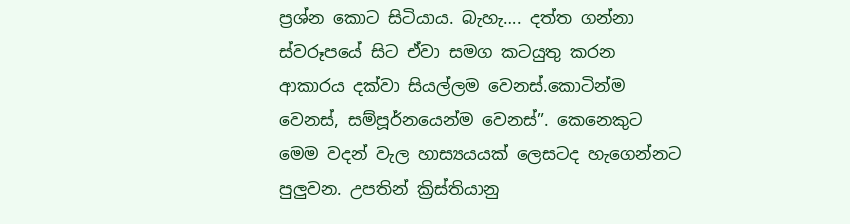ප්‍රශ්න කොට සිටියාය. බැහැ…. දත්ත ගන්නා ස්වරූපයේ සිට ඒවා සමග කටයුතු කරන ආකාරය දක්වා සියල්ලම වෙනස්.කොටින්ම වෙනස්, සම්පූර්නයෙන්ම වෙනස්”. කෙනෙකුට මෙම වදන් වැල හාස්‍යයයක් ලෙසටද හැගෙන්නට පුලුවන. උපතින් ක්‍රිස්තියානු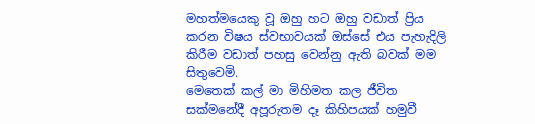මහත්මයෙකු වූ ඔහු හට ඔහු වඩාත් ප්‍රිය කරන විෂය ස්වභාවයක් ඔස්සේ එය පැහැදිලි කිරීම වඩාත් පහසු වෙන්නු ඇති බවක් මම සිතුවෙමි.
මෙතෙක් කල් මා මිහිමත කල ජීවිත සක්මනේදී අපූරුතම දෑ කිහිපයක් හමුවී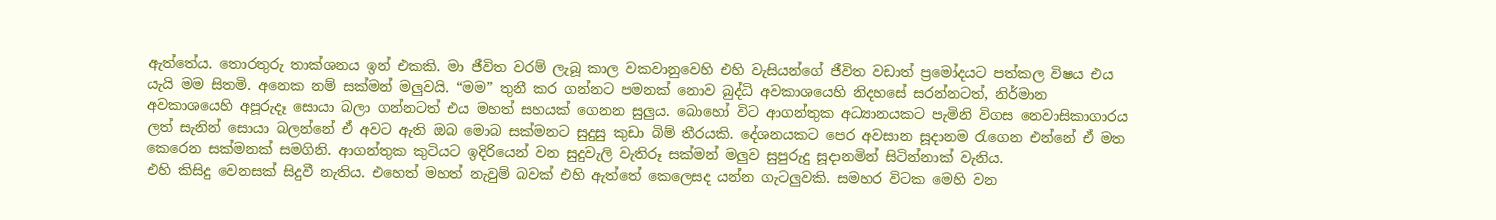ඇත්තේය. තොරතුරු තාක්ශනය ඉන් එකකි. මා ජීවිත වරම් ලැබූ කාල වකවානුවෙහි එහි වැසියන්ගේ ජීවිත වඩාත් ප්‍රමෝදයට පත්කල විෂය එය යැයි මම සිතමි. අනෙක නම් සක්මන් මලුවයි. “මම” තුනී කර ගන්නට පමනක් නොව බුද්ධි අවකාශයෙහි නිදහසේ සරන්නටත්, නිර්මාන අවකාශයෙහි අපූරුදෑ සොයා බලා ගන්නටත් එය මහත් සහයක් ගෙනන සුලුය. බොහෝ විට ආගන්තුක අධ්‍යානයකට පැමිනි විගස නෙවාසිකාගාරය ලත් සැනින් සොයා බලන්නේ ඒ අවට ඇති ඔබ මොබ සක්මනට සුදුසු කුඩා බිම් තීරයකි. දේශනයකට පෙර අවසාන සූදානම ‍රැගෙන එන්නේ ඒ මත කෙරෙන සක්මනක් සමගිනි. ආගන්තුක කුටියට ඉදිරියෙන් වන සුදුවැලි වැතිරූ සක්මන් මලුව සුපුරුදු සූදානමින් සිටින්නාක් වැනිය.
එහි කිසිදු වෙනසක් සිදුවී නැතිය. එහෙත් මහත් නැවුම් බවක් එහි ඇත්තේ කෙලෙසද යන්න ගැටලුවකි. සමහර විටක මෙහි වන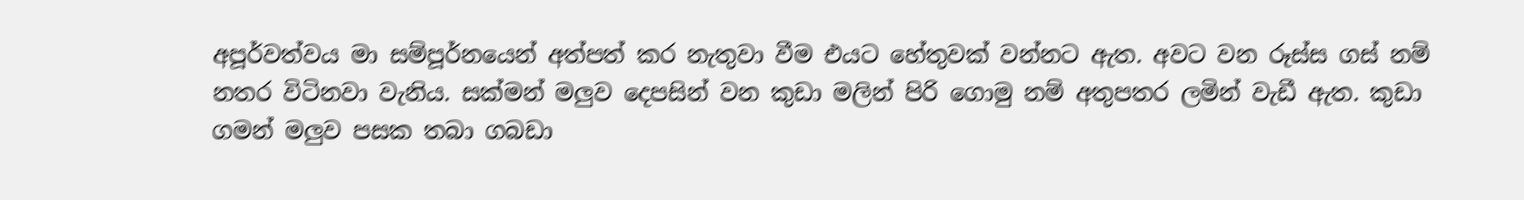අපූර්වත්වය මා සම්පූර්නයෙන් අත්පත් කර නැතුවා වීම එයට හේතුවක් වන්නට ඇත. අවට වන රූස්ස ගස් නම් නතර විටිනවා වැනිය. සක්මන් මලුව දෙපසින් වන කුඩා මලින් පිරි ගොමු නම් අතුපතර ලමින් වැඩී ඇත. කුඩා ගමන් මලුව පසක තබා ගබඩා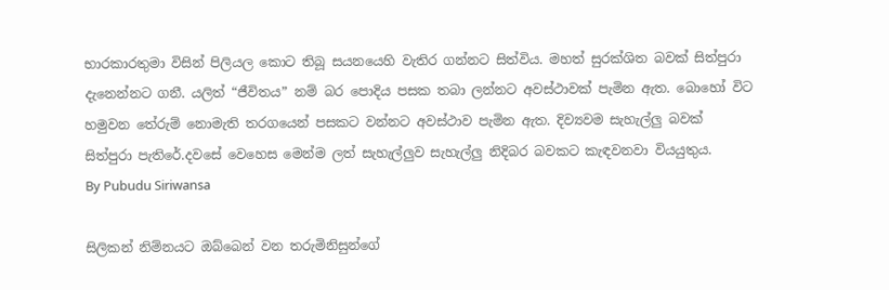භාරකාරතුමා විසින් පිලියල කොට තිබූ සයනයෙහි වැතිර ගන්නට සිත්විය. මහත් සුරක්ශිත බවක් සිත්පුරා දැනෙන්නට ගනී. යලිත් “ජීවිතය” නම් බර පොදිය පසක තබා ලන්නට අවස්ථාවක් පැමින ඇත. බොහෝ විට හමුවන තේරුම් නොමැති තරගයෙන් පසකට වන්නට අවස්ථාව පැමින ඇත. දිව්‍යවම සැහැල්ලු බවක් සිත්පුරා පැතිරේ.දවසේ වෙහෙස මෙන්ම ලත් සැහැල්ලුව සැහැල්ලු නිදිබර බවකට කැඳවනවා වියයුතුය.
By Pubudu Siriwansa

සිලිකන් නිම්නයට ඔබ්බෙන් වන තරුමිනිසුන්ගේ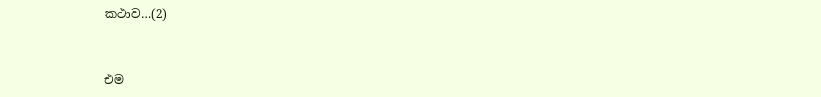කථාව…(2)


එම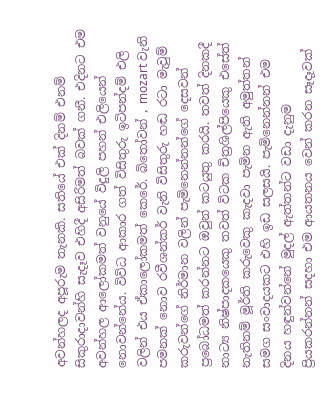අවන්හලද අපූරුම තැනකි. සතියේ එක් දිනම් එනම් සිකුරාදාවන්හි සැදෑව එහිදී අසිරිමත් බවක් ගනී. එදිනට එම අවන්හල ආලෝකමත් වනුයේ විදුලි පහන් එලියෙන් නොවන්නේය. විවිධ ආකාර ගත් විසිතුරු ඉටිපන්දම් එලි වලින් එය ඒකාලෝකමත් කෙරේ. බි‍තෝවන් , mozart වැනි පමනක් නොව රවීශන්කර් වැනි විසිතුරු හඬ රටා මැවුම් කරුවන්ගේ නිර්මාන වලින් පැමිනෙන්නන්ගේ දෙසවන් ප්‍රබෝධමත් කරන්නට ඔවුන් කටයුතු කරයි. තවත් දිනකදී නාට්‍ය නිෂ්පාදකයෙකු තවත් විටක චිත්‍රශිල්පියෙකු එසේත් නැතිනම් මූර්ති කරුවෙකු කැදවා පැමින ඇති අමුත්තන් සමග සංවාදයකට එහි ඉඩ සලසයි. පැමිනෙන්නන් එම දිනය හඳුන්වන්නේ මුදල් ඇත්තන්ට වඩා දැනුම ප්‍රියකරන්නන් සදහා එම ආයතනය වෙන් කරන සෑදෑවක්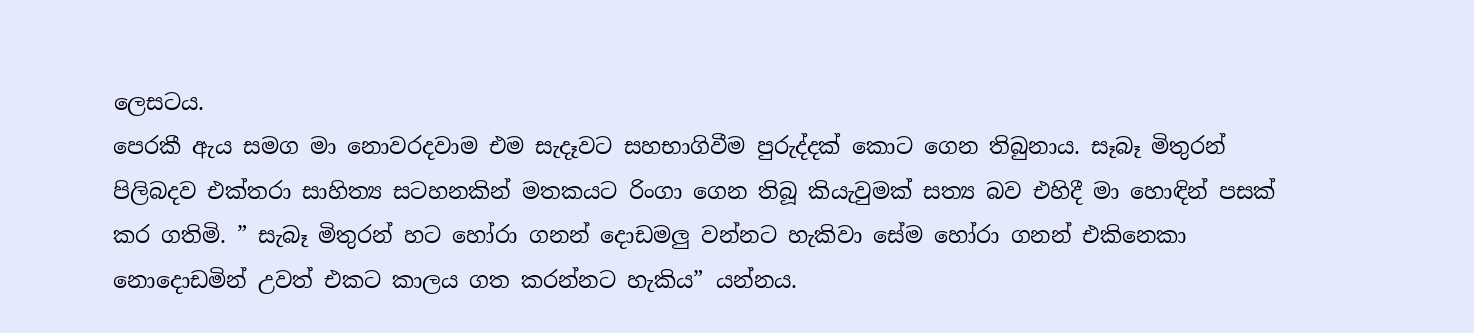ලෙසටය.
පෙරකී ඇය සමග මා නොවරදවාම එම සැදෑවට සහභාගිවීම පුරුද්දක් කොට ගෙන තිබුනාය. සෑබෑ මිතුරන් පිලිබදව එක්තරා සාහිත්‍ය සටහනකින් මතකයට රිංගා ගෙන තිබූ කියැවුමක් සත්‍ය බව එහිදී මා හොඳින් පසක් කර ගතිමි. ” සැබෑ මිතුරන් හට හෝරා ගනන් දොඩමලු වන්නට හැකිවා සේම හෝරා ගනන් එකිනෙකා නොදොඩමින් උවත් එකට කාලය ගත කරන්නට හැකිය” යන්නය.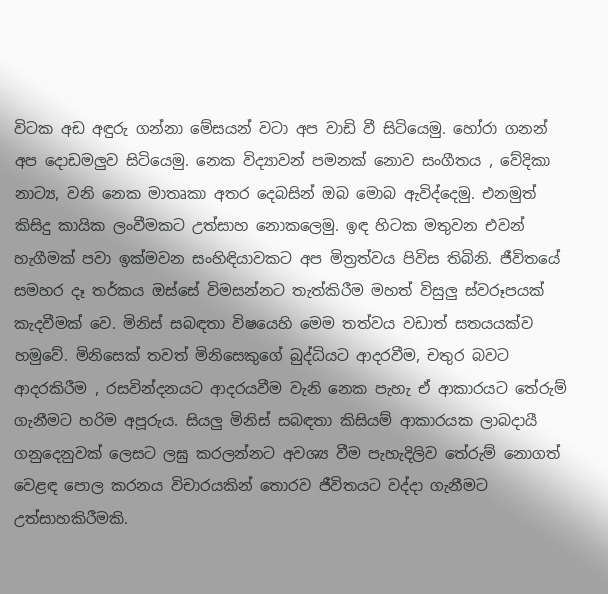විටක අඩ අඳුරු ගන්නා මේසයන් වටා අප වාඩි වී සිටියෙමු. හෝරා ගනන් අප දොඩමලුව සිටියෙමු. නෙක විද්‍යාවන් පමනක් නොව සංගීතය , වේදිකා නාට්‍ය, වනි නෙක මාතෘකා අතර දෙබසින් ඔබ මොබ ඇවිද්දෙමු. එනමුත් කිසිදු කායික ලංවීමකට උත්සාහ නොකලෙමු. ඉඳ හිටක මතුවන එවන් හැගීමක් පවා ඉක්මවන සංහිඳියාවකට අප මිත්‍රත්වය පිවිස තිබිනි. ජීවිතයේ සමහර දෑ තර්කය ඔස්සේ විමසන්නට තැත්කිරීම මහත් විසුලු ස්වරූපයක් කැදවීමක් වෙ. මිනිස් සබඳතා විෂයෙහි මෙම තත්වය වඩාත් සතයයක්ව හමුවේ. මිනිසෙක් තවත් මිනිසෙකුගේ බුද්ධියට ආදරවීම, චතුර බවට ආදරකිරීම , රසවින්දනයට ආදරයවීම වැනි නෙක පැහැ ඒ ආකාරයට තේරුම් ගැනීමට හරිම අපූරුය. සියලු මිනිස් සබඳතා කිසියම් ආකාරයක ලාබදායී ගනුදෙනුවක් ලෙසට ලඝු කරලන්නට අවශ්‍ය වීම පැහැදිලිව තේරුම් නොගත් වෙළඳ පොල කරනය විචාරයකින් තොරව ජීවිතයට වද්දා ගැනීමට උත්සාහකිරීමකි.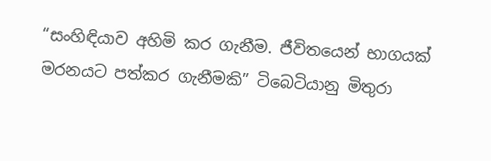“සංහිඳියාව අහිමි කර ගැනීම. ජීවිතයෙන් භාගයක් මරනයට පත්කර ගැනීමකි” ටිබෙටියානු මිතුරා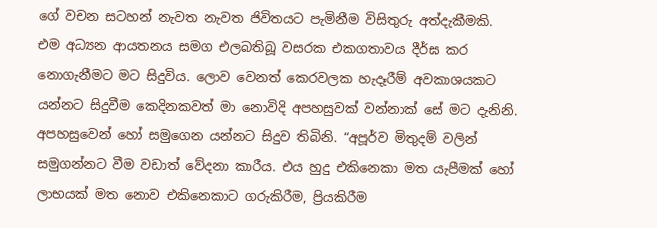ගේ වචන සටහන් නැවත නැවත ජිවිතයට පැමිනීම විසිතුරු අත්දැකීමකි.
එම අධ්‍යන ආයතනය සමග එලබතිබූ වසරක එකගතාවය දීර්ඝ කර නොගැනීමට මට සිදුවිය. ලොව වෙනත් කෙරවලක හැදෑරීම් අවකාශයකට යන්නට සිදුවීම කෙදිනකවත් මා නොවිදි අපහසුවක් වන්නාක් සේ මට දැනිනි. අපහසුවෙන් හෝ සමුගෙන යන්නට සිදුව තිබිනි. “අපූර්ව මිතුදම් වලින් සමුගන්නට වීම වඩාත් වේදනා කාරීය. එය හුදු එකිනෙකා මත යැපීමක් හෝ ලාභයක් මත නොව එකිනෙකාට ගරුකිරීම, ප්‍රියකිරීම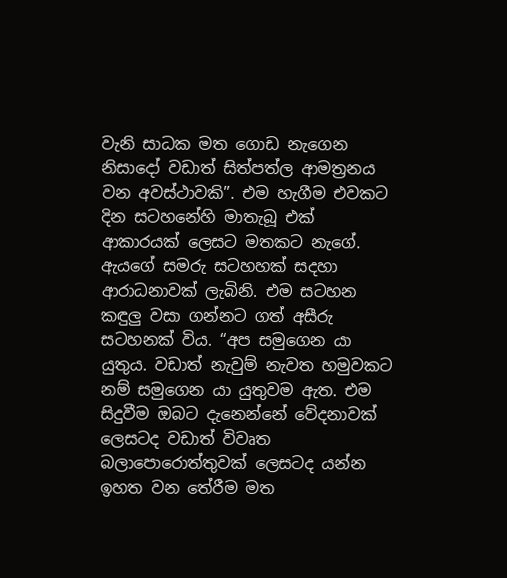වැනි සාධක මත ගොඩ නැගෙන නිසාදෝ වඩාත් සිත්පත්ල ආමත්‍රනය වන අවස්ථාවකි”. එම හැගීම එවකට දින සටහනේහි මාතැබූ එක් ආකාරයක් ලෙසට මතකට නැගේ. ඇයගේ සමරු සටහහක් සදහා ආරාධනාවක් ලැබිනි. එම සටහන කඳුලු වසා ගන්නට ගත් අසීරු සටහනක් විය. “අප සමුගෙන යා යුතුය. වඩාත් නැවුම් නැවත හමුවකට නම් සමුගෙන යා යුතුවම ඇත. එම සිදුවීම ඔබට දැනෙන්නේ වේදනාවක් ලෙසටද වඩාත් විවෘත බලාපොරොත්තුවක් ලෙසටද යන්න ඉහත වන තේරීම මත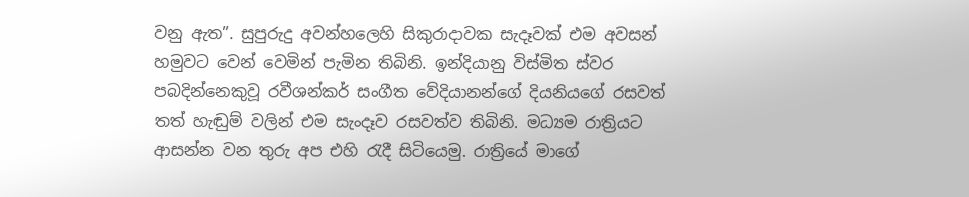වනු ඇත”. සුපුරුදු අවන්හලෙහි සිකුරාදාවක සැදෑවක් එම අවසන් හමුවට වෙන් වෙමින් පැමින තිබිනි. ඉන්දියානු විස්මිත ස්වර පබදින්නෙකුවූ රවීශන්කර් සංගීත වේදියානන්ගේ දියනියගේ රසවත් තත් හැඬුම් වලින් එම සැංදෑව රසවත්ව තිබිනි. මධ්‍යම රාත්‍රියට ආසන්න වන තුරු අප එහි ‍රැදී සිටියෙමු. රාත්‍රියේ මාගේ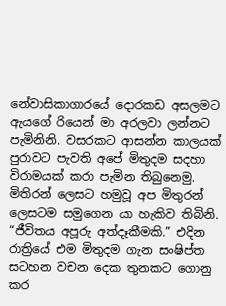නේවාසිකාගාරයේ දොරකඩ අසලමට ඇයගේ රියෙන් මා අරලවා ලන්නට පැමිනිනි. වසරකට ආසන්න කාලයක් පුරාවට පැවති අපේ මිතුදම සදහා විරාමයක් කරා පැමින තිබුනෙමු. මිතිරන් ලෙසට හමුවූ අප මිතුරන් ලෙසටම සමුගෙන යා හැකිව තිබිනි. “ජීවිතය අපූරු අත්දෑකීමකි.” එදින රාත්‍රියේ එම මිතුදම ගැන සංෂිප්ත සටහන වචන දෙක තුනකට ගොනු කර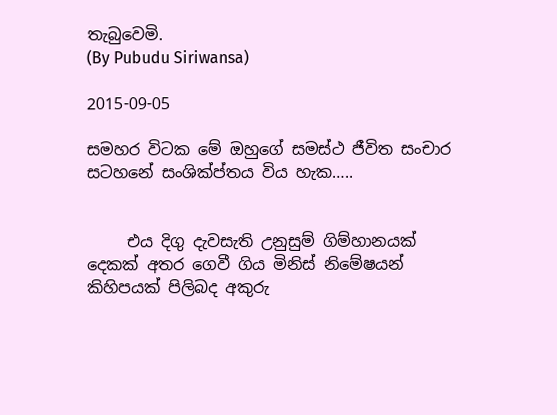තැබුවෙමි.
(By Pubudu Siriwansa)

2015-09-05

සමහර විටක මේ ඔහුගේ සමස්ථ ජීවිත සංචාර සටහනේ සංශික්ප්තය විය හැක…..


     එය දිගු දැවසැති උනුසුම් ගිම්හානයක් දෙකක් අතර ගෙවී ගිය මිනිස් නිමේෂයන් කිහිපයක් පිලිබද අකුරු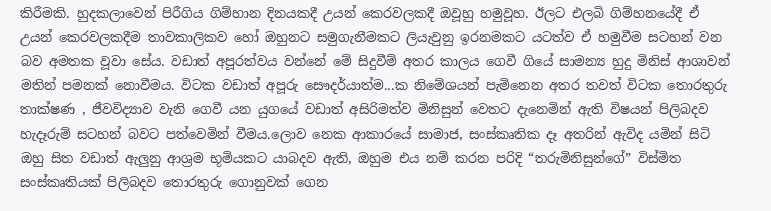කිරීමකි. හුදකලාවෙන් පිරීගිය ගිම්හාන දිනයකදී උයන් කෙරවලකදී ඔවූහු හමුවූහ. ඊලට එලබි ගිම්හනයේදී ඒ උයන් කෙරවලකදීම තාවකාලිකව හෝ ඔහුනට සමුගැනීමකට ලියැවුනු ඉරනමකට යටත්ව ඒ හමුවීම සටහන් වන බව අමතක වූවා සේය. වඩාත් අපූරත්වය වන්නේ මේ සිදුවීම් අතර කාලය ගෙවී ගියේ සාමන්‍ය හුදු මිනිස් ආශාවන් මතින් පමනක් නොවීමය. විටක වඩාත් අපූරු සෞදර්යාත්ම...ක නිමේශයන් පැමිනෙන අතර තවත් විටක තොරතුරු තාක්ෂණ , ජීවවිද්‍යාව වැනි ගෙවී යන යුගයේ වඩාත් අසිරිමත්ව මිනිසුන් වෙතට දැනෙමින් ඇති විෂයන් පිලිබදව හැදෑරුම් සටහන් බවට පත්වෙමින් වීමය.ලොව නෙක ආකාරයේ සාමාජ, සංස්කෘතික දෑ අතරින් ඇවිද යමින් සිටි ඔහු සිත වඩාත් ඇලුනු ආශ්‍රම භූමියකට යාබදව ඇති, ඔහුම එය නම් කරන පරිදි “තරුමිනිසුන්ගේ” විස්මිත සංස්කෘතියක් පිලිබදව තොරතුරු ගොනුවක් ගෙන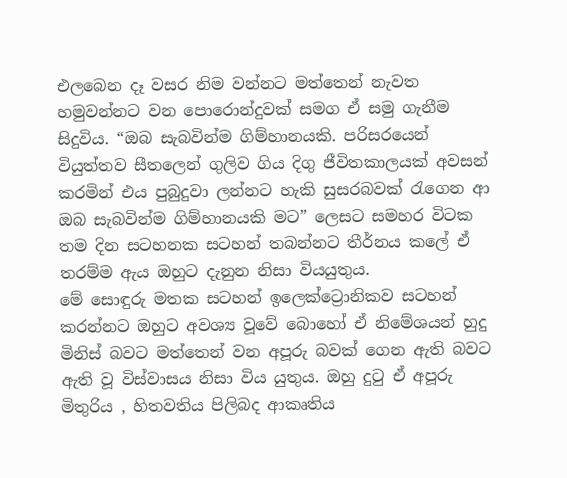එලබෙන දෑ වසර නිම වන්නට මත්තෙන් නැවත හමුවන්නට වන පොරොන්දුවක් සමග ඒ සමු ගැනීම සිදුවිය. “ඔබ සැබවින්ම ගිම්හානයකි. පරිසරයෙන් වියුත්තව සීතලෙන් ගුලිව ගිය දිගු ජීවිතකාලයක් අවසන් කරමින් එය පුබුදුවා ලන්නට හැකි සුසරබවක් ‍රැගෙන ආ ඔබ සැබවින්ම ගිම්හානයකි මට” ලෙසට සමහර විටක තම දින සටහනක සටහන් තබන්නට තීර්නය කලේ ඒ තරම්ම ඇය ඔහුට දැනුන නිසා වියයුතුය.
මේ සොඳුරු මතක සටහන් ඉලෙක්ට්‍රොනිකව සටහන් කරන්නට ඔහුට අවශ්‍ය වූවේ බොහෝ ඒ නිමේශයන් හුදු මිනිස් බවට මත්තෙන් වන අපූරු බවක් ගෙන ඇති බවට ඇති වූ විස්වාසය නිසා විය යුතුය. ඔහු දු‍ටු ඒ අපූරු මිතුරිය , හිතවතිය පිලිබද ආකෘතිය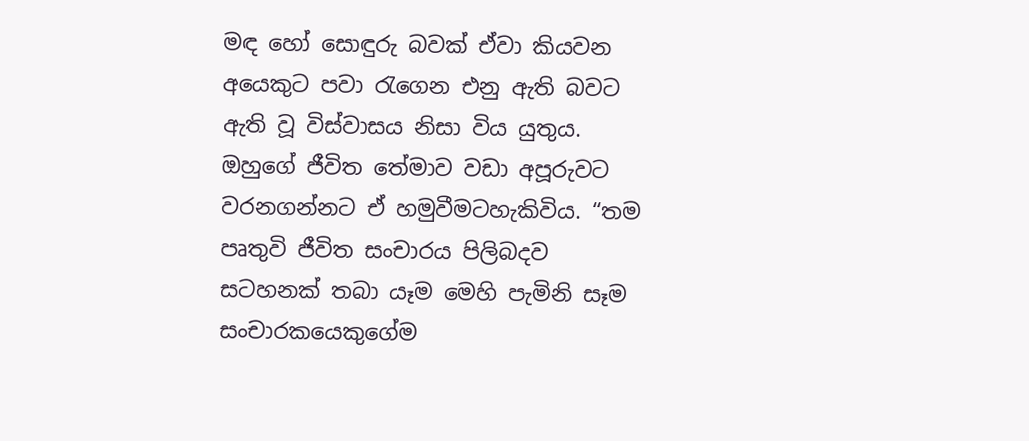මඳ හෝ සොඳුරු බවක් ඒවා කියවන අයෙකුට පවා ‍රැගෙන එනු ඇති බවට ඇති වූ විස්වාසය නිසා විය යුතුය. ඔහුගේ ජීවිත තේමාව වඩා අපූරුවට වරනගන්නට ඒ හමුවීමටහැකිවිය. “තම පෘතුවි ජීවිත සංචාරය පිලිබදව සටහනක් තබා යෑම මෙහි පැමිනි සෑම සංචාරකයෙකුගේම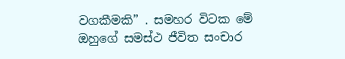වගකීමකි” . සමහර විටක මේ ඔහුගේ සමස්ථ ජීවිත සංචාර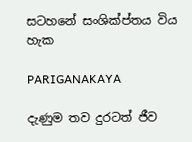සටහනේ සංශික්ප්තය විය හැක

PARIGANAKAYA

දැණුම තව දුරටත් ජීව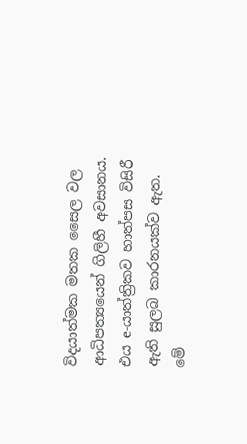විදයාත්මක මතක සෛල වල ආධිපත්‍යයෙන් ගිලිහී අවසානය. එය e-යාත්ත්‍රිකව හාත්පස විසිරී ඇති සුලබ කාරනයක්ව ඇත. මේ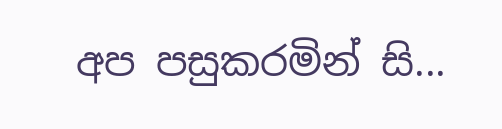අප පසුකරමින් සි...